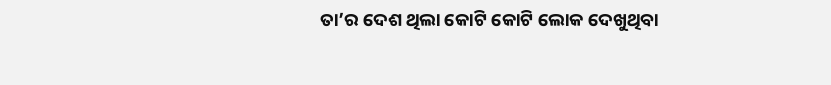ତା’ର ଦେଶ ଥିଲା କୋଟି କୋଟି ଲୋକ ଦେଖୁଥିବା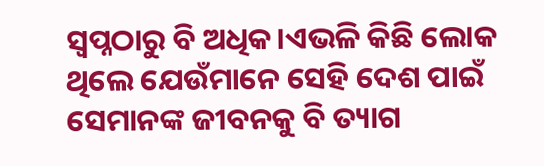ସ୍ଵପ୍ନଠାରୁ ବି ଅଧିକ।ଏଭଳି କିଛି ଲୋକ ଥିଲେ ଯେଉଁମାନେ ସେହି ଦେଶ ପାଇଁ ସେମାନଙ୍କ ଜୀବନକୁ ବି ତ୍ୟାଗ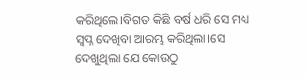କରିଥିଲେ।ବିଗତ କିଛି ବର୍ଷ ଧରି ସେ ମଧ୍ୟ ସ୍ଵପ୍ନ ଦେଖିବା ଆରମ୍ଭ କରିଥିଲା।ସେ ଦେଖୁଥିଲା ଯେ କୋଉଠୁ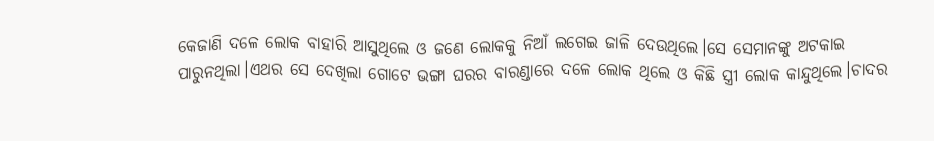କେଜାଣି ଦଳେ ଲୋକ ବାହାରି ଆସୁଥିଲେ ଓ ଜଣେ ଲୋକକୁ ନିଆଁ ଲଗେଇ ଜାଳି ଦେଉଥିଲେ।ସେ ସେମାନଙ୍କୁ ଅଟକାଇ ପାରୁନଥିଲା।ଏଥର ସେ ଦେଖିଲା ଗୋଟେ ଭଙ୍ଗା ଘରର ବାରଣ୍ଡାରେ ଦଳେ ଲୋକ ଥିଲେ ଓ କିଛି ସ୍ତ୍ରୀ ଲୋକ କାନ୍ଦୁଥିଲେ।ଚାଦର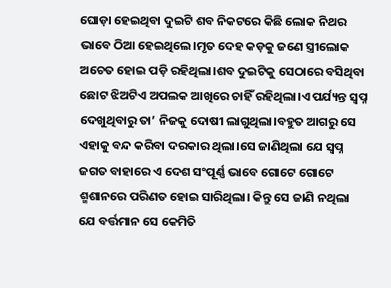ଘୋଡ଼ା ହେଇଥିବା ଦୁଇଟି ଶବ ନିକଟରେ କିଛି ଲୋକ ନିଥର ଭାବେ ଠିଆ ହେଇଥିଲେ।ମୃତ ଦେହ କଡ଼କୁ ଜଣେ ସ୍ତ୍ରୀଲୋକ ଅଚେତ ହୋଇ ପଡ଼ି ରହିଥିଲା।ଶବ ଦୁଇଟିକୁ ସେଠାରେ ବସିଥିବା ଛୋଟ ଝିଅଟିଏ ଅପଲକ ଆଖିରେ ଚାହିଁ ରହିଥିଲା।ଏ ପର୍ଯ୍ୟନ୍ତ ସ୍ଵପ୍ନ ଦେଖୁଥିବାରୁ ତା’ ନିଜକୁ ଦୋଷୀ ଲାଗୁଥିଲା।ବହୁତ ଆଗରୁ ସେ ଏହାକୁ ବନ୍ଦ କରିବା ଦରକାର ଥିଲା।ସେ ଜାଣିଥିଲା ଯେ ସ୍ଵପ୍ନ ଜଗତ ବାହାରେ ଏ ଦେଶ ସଂପୂର୍ଣ୍ଣ ଭାବେ ଗୋଟେ ଗୋଟେ ଶ୍ମଶାନରେ ପରିଣତ ହୋଇ ସାରିଥିଲା। କିନ୍ତୁ ସେ ଜାଣି ନଥିଲା ଯେ ବର୍ତ୍ତମାନ ସେ କେମିତି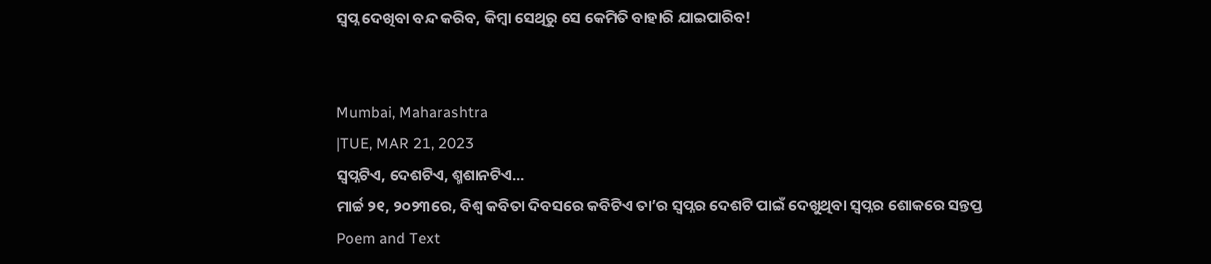ସ୍ଵପ୍ନ ଦେଖିବା ବନ୍ଦ କରିବ, କିମ୍ବା ସେଥିରୁ ସେ କେମିତି ବାହାରି ଯାଇପାରିବ!


Mumbai, Maharashtra
|TUE, MAR 21, 2023
ସ୍ଵପ୍ନଟିଏ, ଦେଶଟିଏ, ଶ୍ମଶାନଟିଏ...
ମାର୍ଚ୍ଚ ୨୧, ୨୦୨୩ରେ, ବିଶ୍ଵ କବିତା ଦିବସରେ କବିଟିଏ ତା’ର ସ୍ଵପ୍ନର ଦେଶଟି ପାଇଁ ଦେଖୁଥିବା ସ୍ଵପ୍ନର ଶୋକରେ ସନ୍ତପ୍ତ
Poem and Text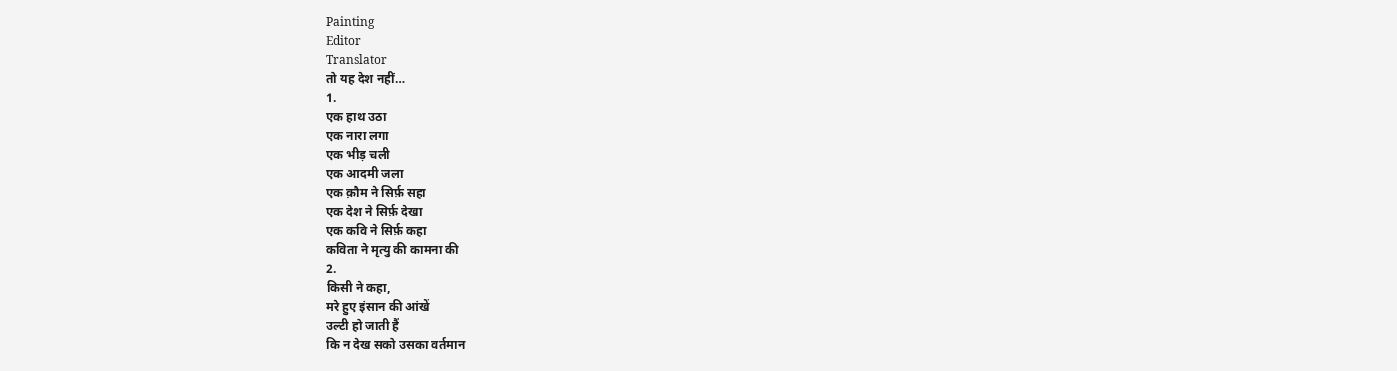Painting
Editor
Translator
तो यह देश नहीं…
1.
एक हाथ उठा
एक नारा लगा
एक भीड़ चली
एक आदमी जला
एक क़ौम ने सिर्फ़ सहा
एक देश ने सिर्फ़ देखा
एक कवि ने सिर्फ़ कहा
कविता ने मृत्यु की कामना की
2.
किसी ने कहा,
मरे हुए इंसान की आंखें
उल्टी हो जाती हैं
कि न देख सको उसका वर्तमान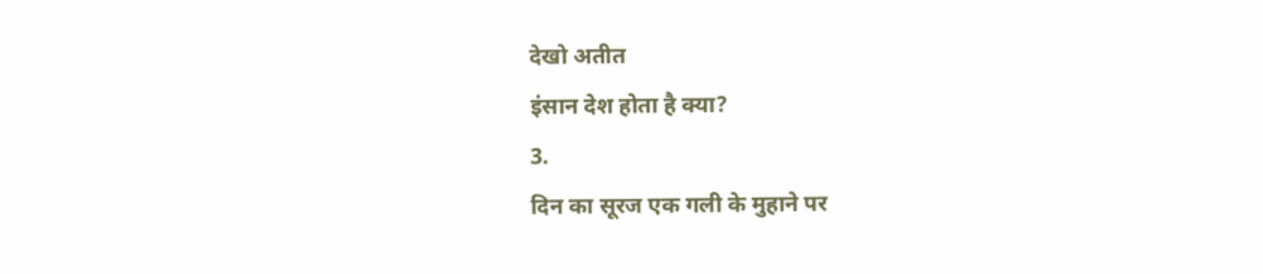देखो अतीत
इंसान देश होता है क्या?
3.
दिन का सूरज एक गली के मुहाने पर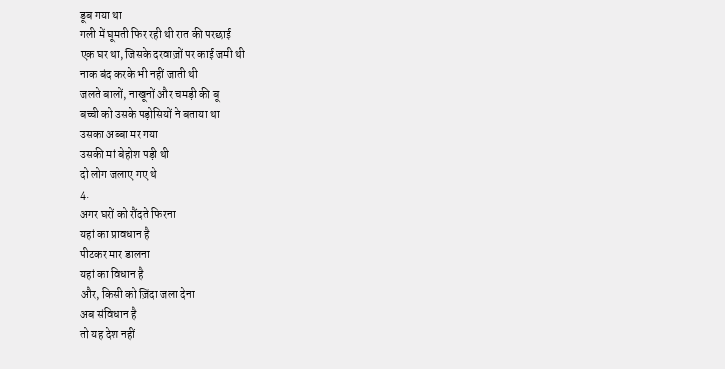डूब गया था
गली में घूमती फिर रही थी रात की परछाई
एक घर था, जिसके दरवाज़ों पर काई जमी थी
नाक बंद करके भी नहीं जाती थी
जलते बालों, नाखूनों और चमड़ी की बू
बच्ची को उसके पड़ोसियों ने बताया था
उसका अब्बा मर गया
उसकी मां बेहोश पड़ी थी
दो लोग जलाए गए थे
4.
अगर घरों को रौंदते फिरना
यहां का प्रावधान है
पीटकर मार डालना
यहां का विधान है
और, किसी को ज़िंदा जला देना
अब संविधान है
तो यह देश नहीं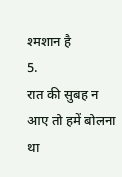श्मशान है
5.
रात की सुबह न आए तो हमें बोलना था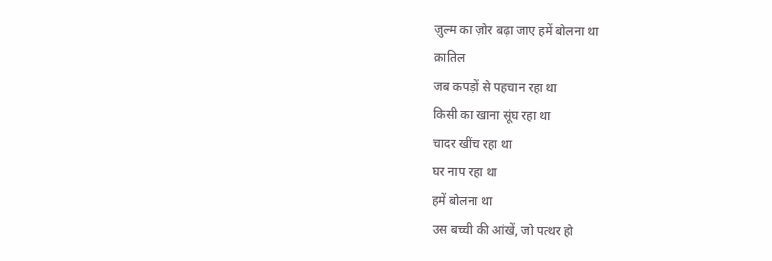ज़ुल्म का ज़ोर बढ़ा जाए हमें बोलना था
क़ातिल
जब कपड़ों से पहचान रहा था
किसी का खाना सूंघ रहा था
चादर खींच रहा था
घर नाप रहा था
हमें बोलना था
उस बच्ची की आंखें, जो पत्थर हो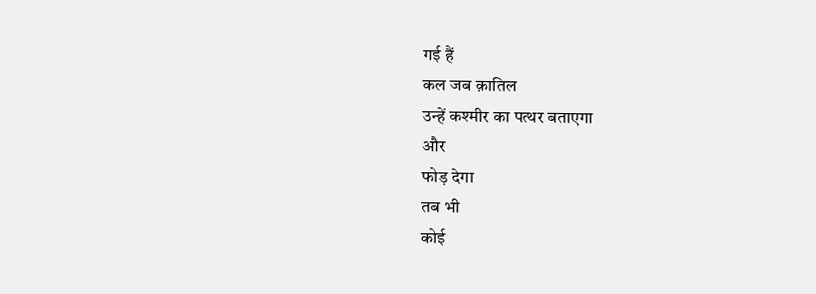गई हैं
कल जब क़ातिल
उन्हें कश्मीर का पत्थर बताएगा
और
फोड़ देगा
तब भी
कोई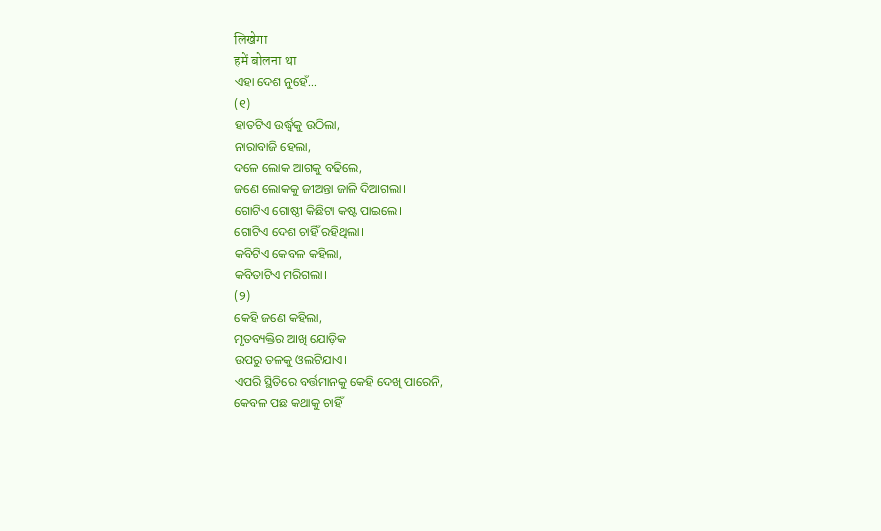लिखेगा
हमें बोलना था
ଏହା ଦେଶ ନୁହେଁ...
(୧)
ହାତଟିଏ ଉର୍ଦ୍ଧ୍ଵକୁ ଉଠିଲା,
ନାରାବାଜି ହେଲା,
ଦଳେ ଲୋକ ଆଗକୁ ବଢିଲେ,
ଜଣେ ଲୋକକୁ ଜୀଅନ୍ତା ଜାଳି ଦିଆଗଲା।
ଗୋଟିଏ ଗୋଷ୍ଠୀ କିଛିଟା କଷ୍ଟ ପାଇଲେ।
ଗୋଟିଏ ଦେଶ ଚାହିଁ ରହିଥିଲା।
କବିଟିଏ କେବଳ କହିଲା,
କବିତାଟିଏ ମରିଗଲା।
(୨)
କେହି ଜଣେ କହିଲା,
ମୃତବ୍ୟକ୍ତିର ଆଖି ଯୋଡ଼ିକ
ଉପରୁ ତଳକୁ ଓଲଟିଯାଏ।
ଏପରି ସ୍ଥିତିରେ ବର୍ତ୍ତମାନକୁ କେହି ଦେଖି ପାରେନି,
କେବଳ ପଛ କଥାକୁ ଚାହିଁ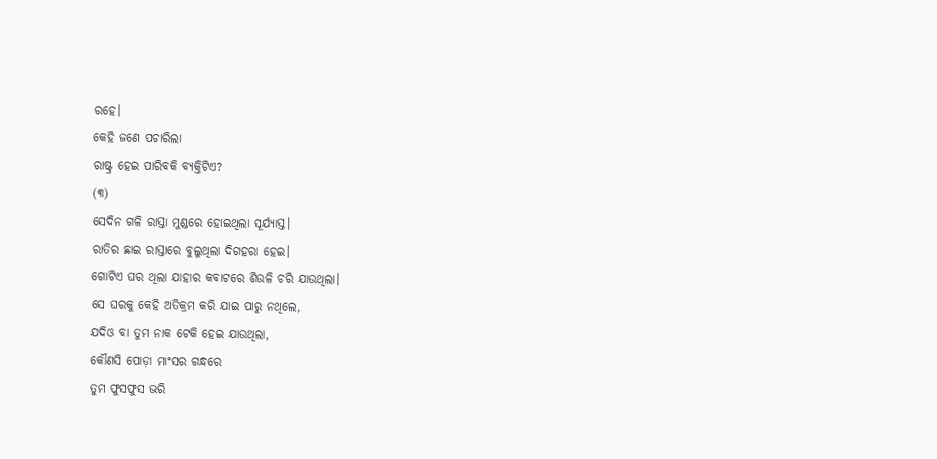ରହେ।
କେହି ଜଣେ ପଚାରିଲା
ରାଷ୍ଟ୍ର ହେଇ ପାରିବକି ବ୍ୟକ୍ତିଟିଏ?
(୩)
ସେଦିନ ଗଳି ରାସ୍ତା ମୁଣ୍ଡରେ ହୋଇଥିଲା ସୂର୍ଯ୍ୟାସ୍ତ।
ରାତିର ଛାଇ ରାସ୍ତାରେ ବୁଲୁଥିଲା ଦିଗହରା ହେଇ।
ଗୋଟିଏ ଘର ଥିଲା ଯାହାର କବାଟରେ ଶିଉଳି ଚରି ଯାଉଥିଲା।
ସେ ଘରକୁ କେହି ଅତିକ୍ରମ କରି ଯାଇ ପାରୁ ନଥିଲେ,
ଯଦିଓ ବା ତୁମ ନାକ ଟେକି ହେଇ ଯାଉଥିଲା,
କୌଣସି ପୋଡ଼ା ମାଂସର ଗନ୍ଧରେ
ତୁମ ଫୁସଫୁସ ଭରି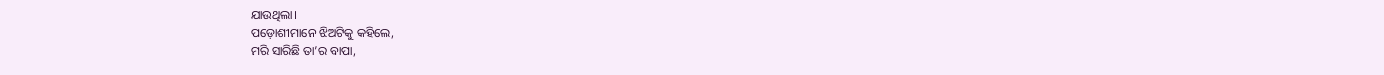ଯାଉଥିଲା।
ପଡ଼ୋଶୀମାନେ ଝିଅଟିକୁ କହିଲେ,
ମରି ସାରିଛି ତା’ର ବାପା,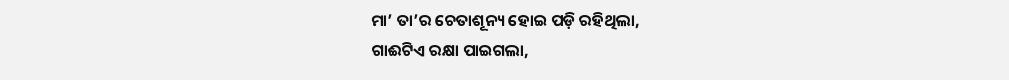ମା’ ତା’ର ଚେତାଶୂନ୍ୟ ହୋଇ ପଡ଼ି ରହିଥିଲା,
ଗାଈଟିଏ ରକ୍ଷା ପାଇଗଲା,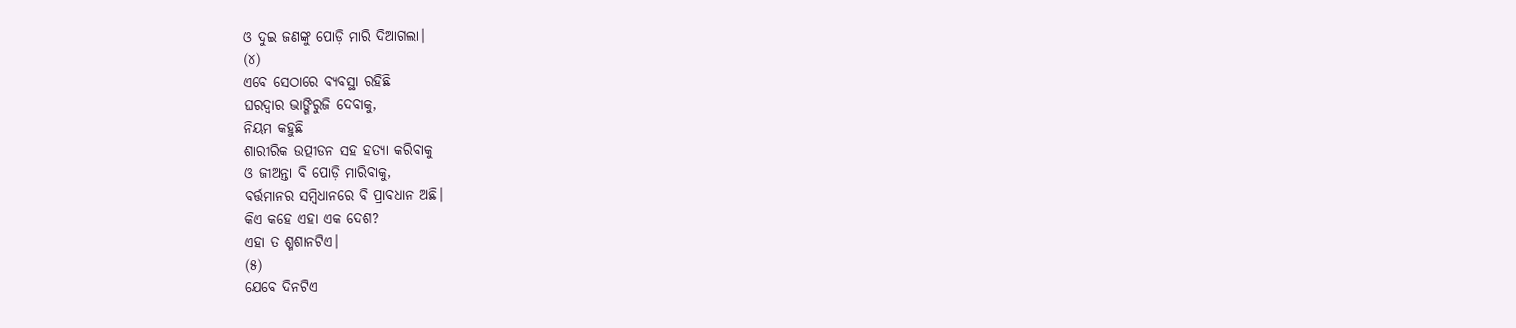ଓ ଦୁଇ ଜଣଙ୍କୁ ପୋଡ଼ି ମାରି ଦିଆଗଲା।
(୪)
ଏବେ ସେଠାରେ ବ୍ୟବସ୍ଥା ରହିଛି
ଘରଦ୍ଵାର ଭାଙ୍ଗିରୁଜି ଦେବାକୁ,
ନିୟମ କହୁଛି
ଶାରୀରିକ ଉତ୍ପୀଡନ ସହ ହତ୍ୟା କରିବାକୁ
ଓ ଜୀଅନ୍ତା ବି ପୋଡ଼ି ମାରିବାକୁ,
ବର୍ତ୍ତମାନର ସମ୍ବିଧାନରେ ବି ପ୍ରାବଧାନ ଅଛି।
କିଏ କହେ ଏହା ଏକ ଦେଶ?
ଏହା ତ ଶ୍ମଶାନଟିଏ।
(୫)
ଯେବେ ଦିନଟିଏ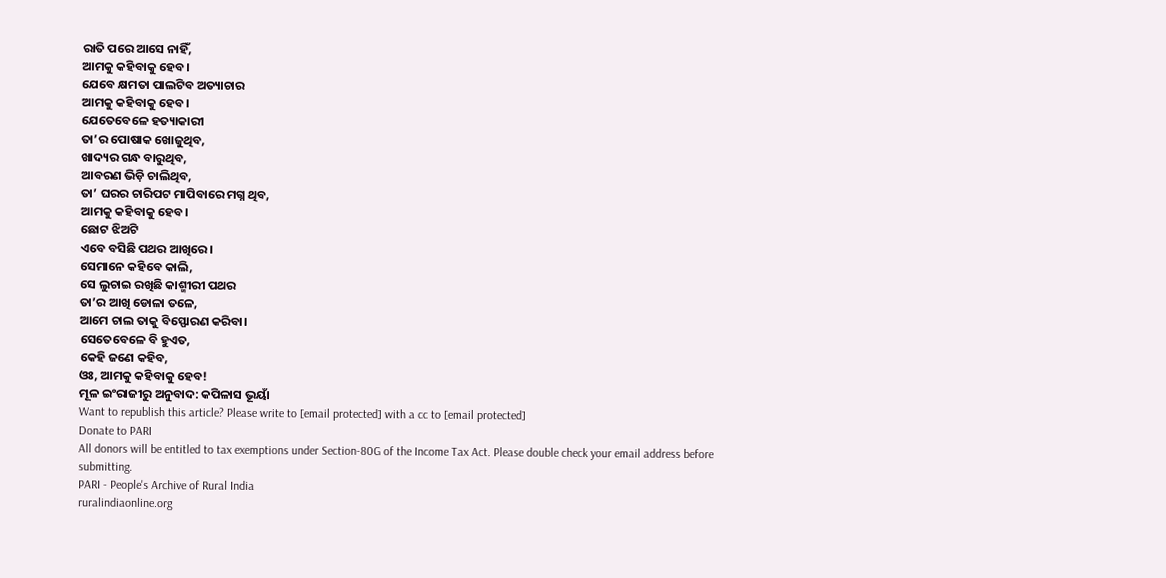ରାତି ପରେ ଆସେ ନାହିଁ,
ଆମକୁ କହିବାକୁ ହେବ।
ଯେବେ କ୍ଷମତା ପାଲଟିବ ଅତ୍ୟାଚାର
ଆମକୁ କହିବାକୁ ହେବ।
ଯେତେବେଳେ ହତ୍ୟାକାରୀ
ତା’ର ପୋଷାକ ଖୋଜୁଥିବ,
ଖାଦ୍ୟର ଗନ୍ଧ ବାରୁଥିବ,
ଆବରଣ ଭିଡ଼ି ଚାଲିଥିବ,
ତା’ ଘରର ଚାରିପଟ ମାପିବାରେ ମଗ୍ନ ଥିବ,
ଆମକୁ କହିବାକୁ ହେବ।
ଛୋଟ ଝିଅଟି
ଏବେ ବସିଛି ପଥର ଆଖିରେ।
ସେମାନେ କହିବେ କାଲି,
ସେ ଲୁଚାଇ ରଖିଛି କାଶ୍ମୀରୀ ପଥର
ତା’ର ଆଖି ଡୋଳା ତଳେ,
ଆମେ ଚାଲ ତାକୁ ବିସ୍ଫୋରଣ କରିବା।
ସେତେବେଳେ ବି ହୁଏତ,
କେହି ଜଣେ କହିବ,
ଓଃ, ଆମକୁ କହିବାକୁ ହେବ!
ମୂଳ ଇଂରାଜୀରୁ ଅନୁବାଦ: କପିଳାସ ଭୂୟାଁ
Want to republish this article? Please write to [email protected] with a cc to [email protected]
Donate to PARI
All donors will be entitled to tax exemptions under Section-80G of the Income Tax Act. Please double check your email address before submitting.
PARI - People's Archive of Rural India
ruralindiaonline.org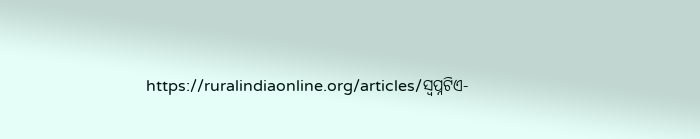https://ruralindiaonline.org/articles/ସ୍ଵପ୍ନଟିଏ-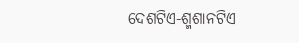ଦେଶଟିଏ-ଶ୍ମଶାନଟିଏ